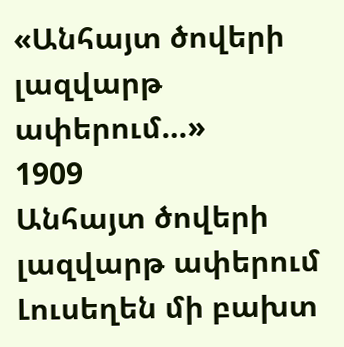«Անհայտ ծովերի լազվարթ ափերում…»
1909
Անհայտ ծովերի լազվարթ ափերում
Լուսեղեն մի բախտ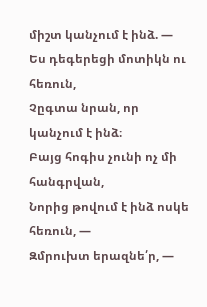միշտ կանչում է ինձ. —
Ես դեգերեցի մոտիկն ու հեռուն,
Չըգտա նրան, որ կանչում է ինձ։
Բայց հոգիս չունի ոչ մի հանգրվան,
Նորից թովում է ինձ ոսկե հեռուն, —
Զմրուխտ երազնե՛ր, —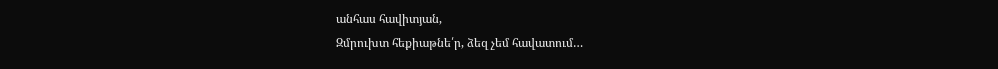անհաս հավիտյան,
Զմրուխտ հեքիաթնե՛ր, ձեզ չեմ հավատում…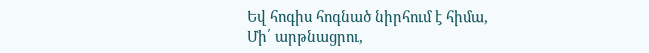Եվ հոգիս հոգնած նիրհում է հիմա,
Մի՛ արթնացրու,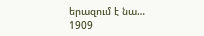երազում է նա…
1909